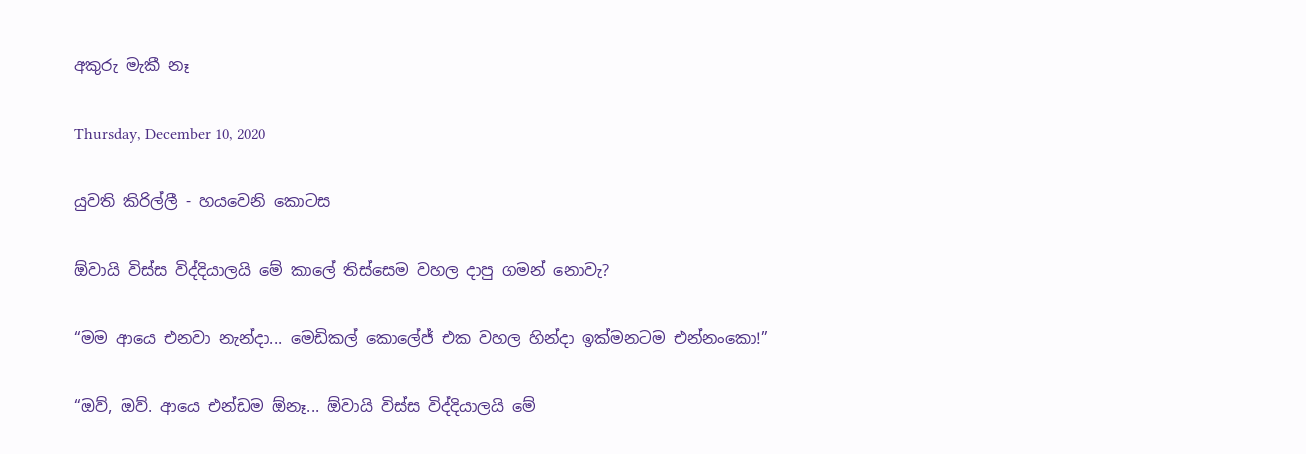අකුරු මැකී නෑ

Thursday, December 10, 2020

යුවති කිරිල්ලී - හයවෙනි කොටස

ඕවායි විස්ස විද්දියාලයි මේ කාලේ තිස්සෙම වහල දාපු ගමන් නොවැ?

“මම ආයෙ එනවා නැන්දා... මෙඩිකල් කොලේජ් එක වහල හින්දා ඉක්මනටම එන්නංකො!”

“ඔව්, ඔව්. ආයෙ එන්ඩම ඕනෑ... ඕවායි විස්ස විද්දියාලයි මේ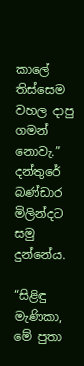කාලේ තිස්සෙම වහල දාපු ගමන් නොවැ.” දන්තුරේ බණ්ඩාර මිලින්දට සමු දුන්නේය.

“සිළිඳු මැණිකා, මේ පුතා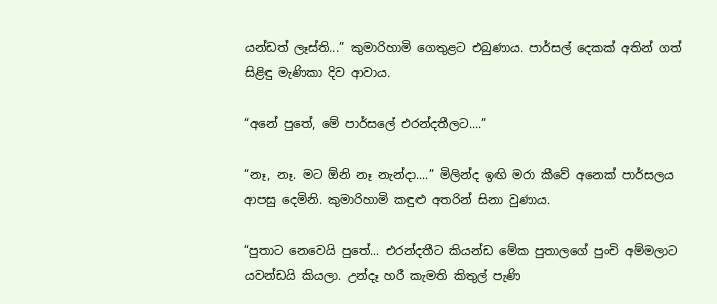යන්ඩත් ලෑස්ති...” කුමාරිහාමි ගෙතුළට එබුණාය. පාර්සල් දෙකක් අතින් ගත් සිළිඳු මැණිකා දිව ආවාය.

“අනේ පුතේ, මේ පාර්සලේ එරන්දතීලට....”

“නෑ, නෑ. මට ඕනි නෑ නැන්දා....” මිලින්ද ඉඟි මරා කීවේ අනෙක් පාර්සලය ආපසු දෙමිනි. කුමාරිහාමි කඳුළු අතරින් සිනා වුණාය.

“පුතාට නෙවෙයි පුතේ... එරන්දතීට කියන්ඩ මේක පුතාලගේ පුංචි අම්මලාට යවන්ඩයි කියලා. උන්දෑ හරී කැමති කිතුල් පැණි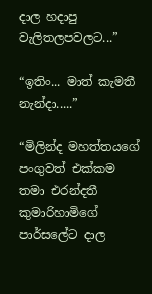දාල හදාපු වැලිතලපවලට...”

“ඉතිං... මාත් කැමතී නැන්දා.....”

“මිලින්ද මහත්තයගේ පංගුවත් එක්කම තමා එරන්දතී කුමාරිහාමිගේ පාර්සලේට දාල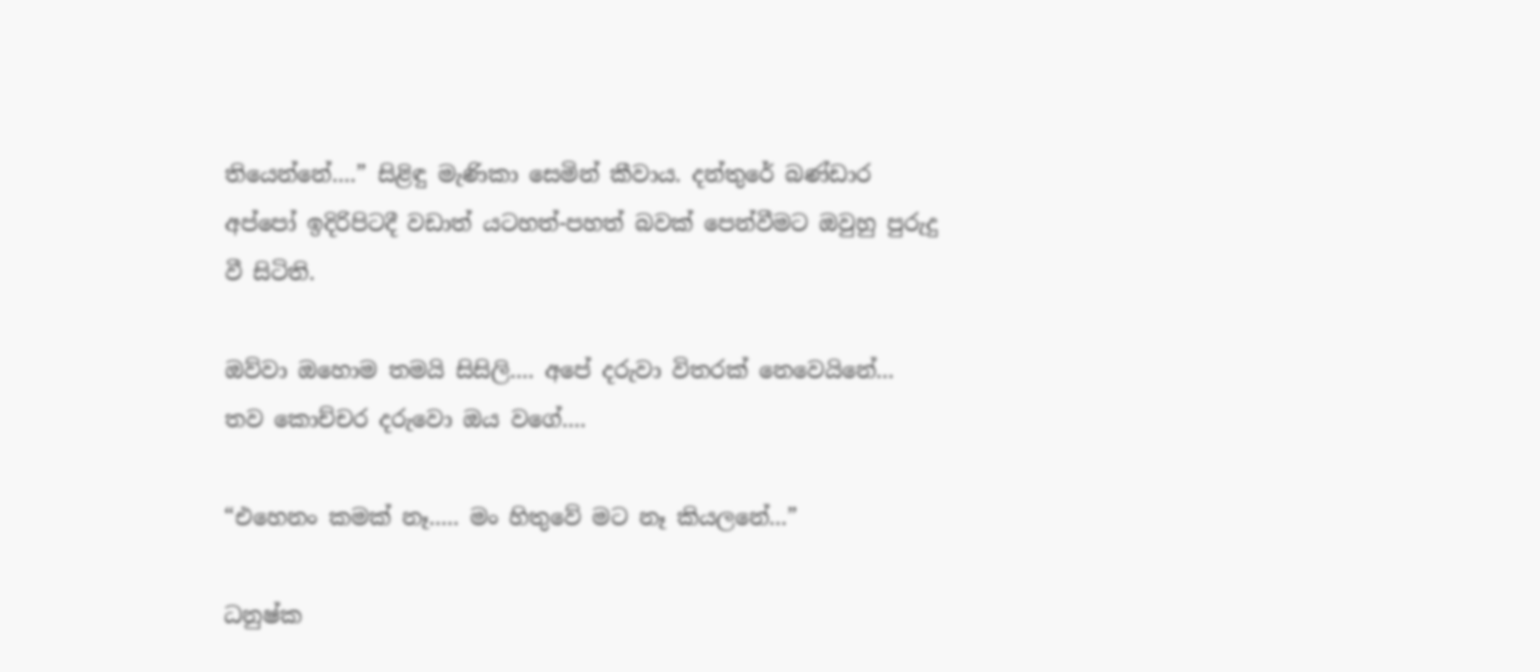තියෙන්නේ....” සිළිඳු මැණිකා සෙමින් කීවාය. දන්තුරේ බණ්ඩාර අප්පෝ ඉදිරිපිටදී වඩාත් යටහත්-පහත් බවක් පෙන්වීමට ඔවුහු පුරුදු වී සිටිති.

ඔව්වා ඔහොම තමයි සිසිලි.... අපේ දරුවා විතරක් නෙවෙයිනේ... තව කොච්චර දරුවො ඔය වගේ....

“එහෙනං කමක් නෑ..... මං හිතුවේ මට නෑ කියලනේ...”

ධනුෂ්ක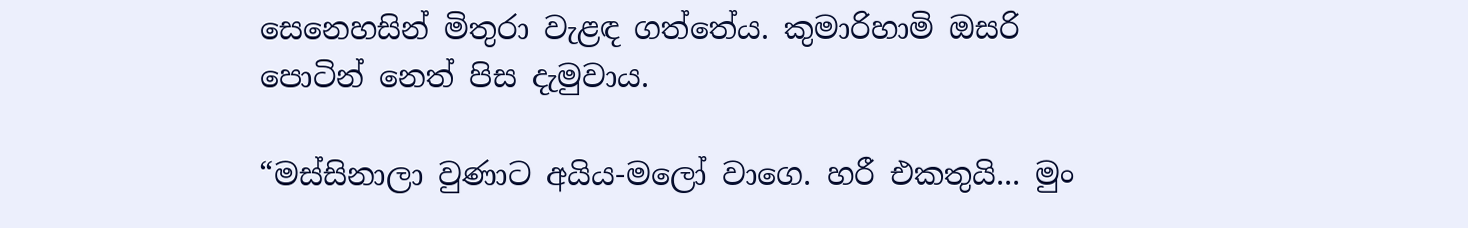සෙනෙහසින් මිතුරා වැළඳ ගත්තේය. කුමාරිහාමි ඔසරි පොටින් නෙත් පිස දැමුවාය.

“මස්සිනාලා වුණාට අයිය-මලෝ වාගෙ. හරී එකතුයි... මුං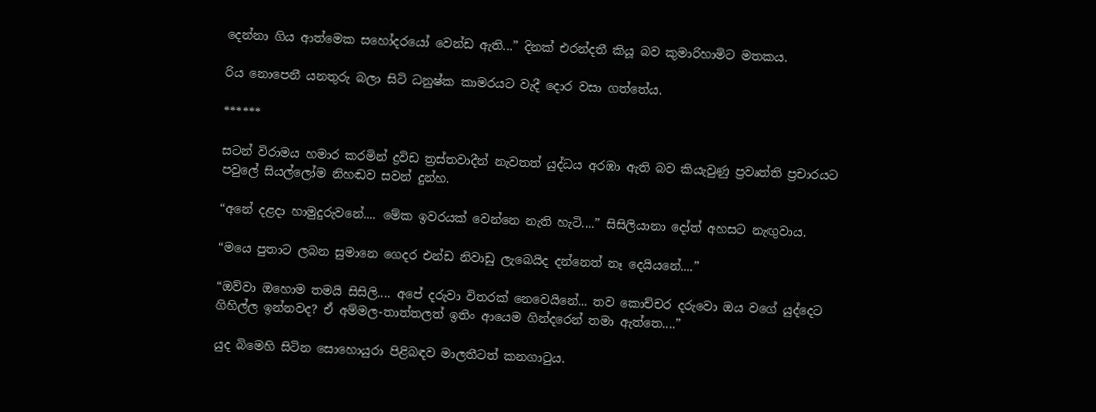දෙන්නා ගිය ආත්මෙක සහෝදරයෝ වෙන්ඩ ඇති...” දිනක් එරන්දතී කියූ බව කුමාරිහාමිට මතකය.

රිය නොපෙනී යනතුරු බලා සිටි ධනුෂ්ක කාමරයට වැදී දොර වසා ගත්තේය.

******

සටන් විරාමය හමාර කරමින් ද්‍රවිඩ ත්‍රස්තවාදීන් නැවතත් යුද්ධය අරඹා ඇති බව කියැවුණු ප්‍රවෘත්ති ප්‍රචාරයට පවුලේ සියල්ලෝම නිහඬව සවන් දුන්හ.

“අනේ දළදා හාමුදුරුවනේ.... මේක ඉවරයක් වෙන්නෙ නැති හැටි....” සිසිලියානා දෝත් අහසට නැඟුවාය.

“මයෙ පුතාට ලබන සුමානෙ ගෙදර එන්ඩ නිවාඩු ලැබෙයිද දන්නෙත් නෑ දෙයියනේ....”

“ඔව්වා ඔහොම තමයි සිසිලි.... අපේ දරුවා විතරක් නෙවෙයිනේ... තව කොච්චර දරුවො ඔය වගේ යුද්දෙට ගිහිල්ල ඉන්නවද? ඒ අම්මල-තාත්තලත් ඉතිං ආයෙම ගින්දරෙන් තමා ඇත්තෙ....”

යුද බිමෙහි සිටින සොහොයුරා පිළිබඳව මාලතීටත් කනගාටුය.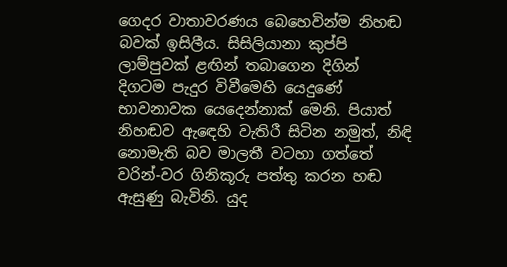ගෙදර වාතාවරණය බෙහෙවින්ම නිහඬ බවක් ඉසිලීය. සිසිලියානා කුප්පි ලාම්පුවක් ළඟින් තබාගෙන දිගින් දිගටම පැදුර විවීමෙහි යෙදුණේ භාවනාවක යෙදෙන්නාක් මෙනි. පියාත් නිහඬව ඇඳෙහි වැතිරී සිටින නමුත්, නිඳි නොමැති බව මාලතී වටහා ගත්තේ වරින්-වර ගිනිකූරු පත්තු කරන හඬ ඇසුණු බැවිනි. යුද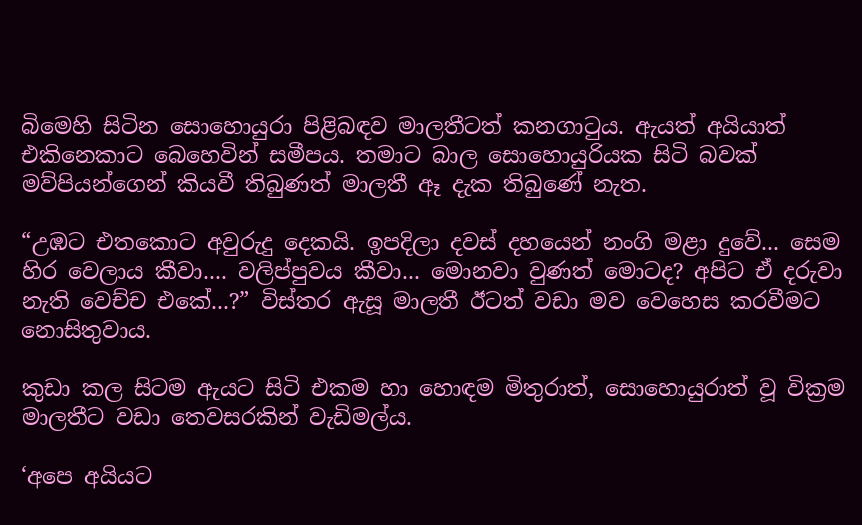බිමෙහි සිටින සොහොයුරා පිළිබඳව මාලතීටත් කනගාටුය. ඇයත් අයියාත් එකිනෙකාට බෙහෙවින් සමීපය. තමාට බාල සොහොයුරියක සිටි බවක් මව්පියන්ගෙන් කියවී තිබුණත් මාලතී ඈ දැක තිබුණේ නැත.

“උඹට එතකොට අවුරුදු දෙකයි. ඉපදිලා දවස් දහයෙන් නංගි මළා දුවේ... සෙම හිර වෙලාය කීවා.... වලිප්පුවය කීවා... මොනවා වුණත් මොටද? අපිට ඒ දරුවා නැති වෙච්ච එකේ...?” විස්තර ඇසූ මාලතී ඊටත් වඩා මව වෙහෙස කරවීමට නොසිතුවාය.

කුඩා කල සිටම ඇයට සිටි එකම හා හොඳම මිතුරාත්, සොහොයුරාත් වූ වික්‍රම මාලතීට වඩා තෙවසරකින් වැඩිමල්ය.

‘අපෙ අයියට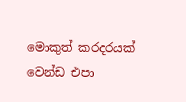මොකුත් කරදරයක් වෙන්ඩ එපා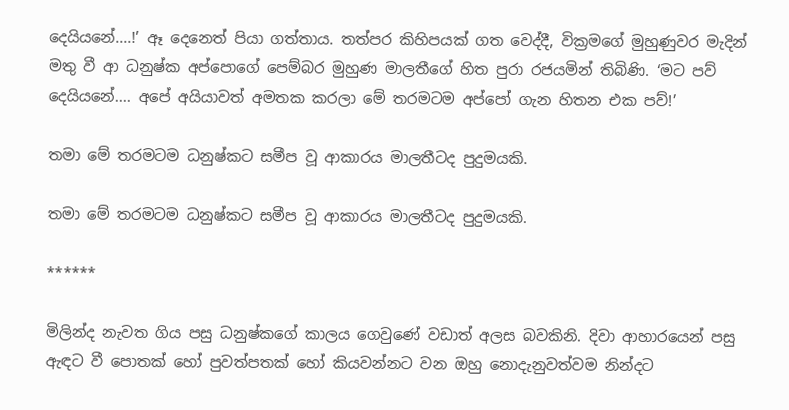දෙයියනේ....!’ ඈ දෙනෙත් පියා ගත්තාය. තත්පර කිහිපයක් ගත වෙද්දී, වික්‍රමගේ මුහුණුවර මැදින් මතු වී ආ ධනුෂ්ක අප්පොගේ පෙම්බර මුහුණ මාලතීගේ හිත පුරා රජයමින් තිබිණි. ‘මට පව් දෙයියනේ.... අපේ අයියාවත් අමතක කරලා මේ තරමටම අප්පෝ ගැන හිතන එක පව්!’

තමා මේ තරමටම ධනුෂ්කට සමීප වූ ආකාරය මාලතීටද පුදුමයකි.

තමා මේ තරමටම ධනුෂ්කට සමීප වූ ආකාරය මාලතීටද පුදුමයකි.

******

මිලින්ද නැවත ගිය පසු ධනුෂ්කගේ කාලය ගෙවුණේ වඩාත් අලස බවකිනි. දිවා ආහාරයෙන් පසු ඇඳට වී පොතක් හෝ පුවත්පතක් හෝ කියවන්නට වන ඔහු නොදැනුවත්වම නින්දට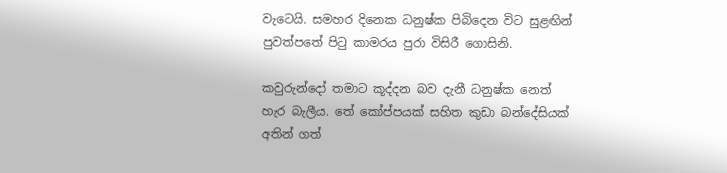වැටෙයි. සමහර දිනෙක ධනුෂ්ක පිබිදෙන විට සුළඟින් පුවත්පතේ පිටු කාමරය පුරා විසිරී ගොසිනි.

කවුරුන්දෝ තමාට කූද්දන බව දැනී ධනුෂ්ක නෙත් හැර බැලීය. තේ කෝප්පයක් සහිත කුඩා බන්දේසියක් අතින් ගත්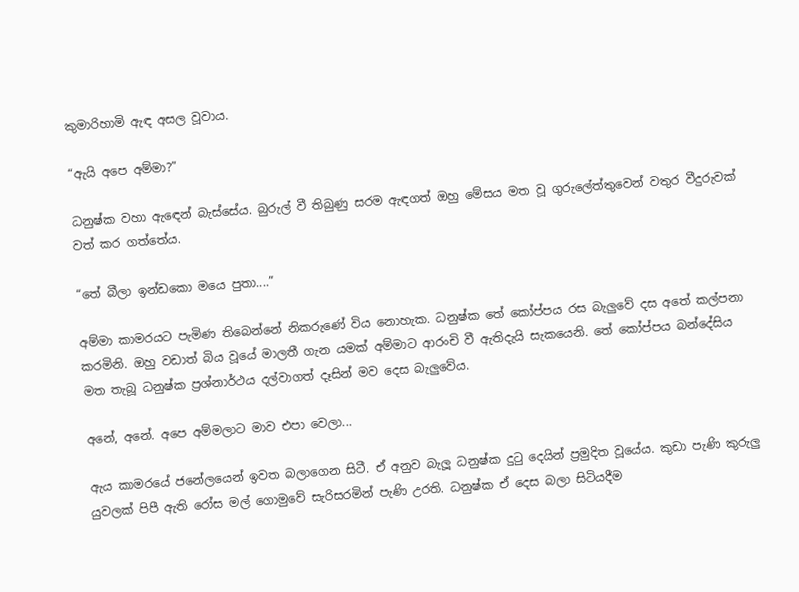කුමාරිහාමි ඇඳ අසල වූවාය.

“ඇයි අපෙ අම්මා?”

ධනුෂ්ක වහා ඇඳෙන් බැස්සේය. බුරුල් වී තිබුණු සරම ඇඳගත් ඔහු මේසය මත වූ ගුරුලේත්තුවෙන් වතුර වීදුරුවක් වත් කර ගත්තේය.

“තේ බීලා ඉන්ඩකො මයෙ පුතා....”

අම්මා කාමරයට පැමිණ තිබෙන්නේ නිකරුණේ විය නොහැක. ධනුෂ්ක තේ කෝප්පය රස බැලුවේ දස අතේ කල්පනා කරමිනි. ඔහු වඩාත් බිය වූයේ මාලතී ගැන යමක් අම්මාට ආරංචි වී ඇතිදැයි සැකයෙනි. තේ කෝප්පය බන්දේසිය මත තැබූ ධනුෂ්ක ප්‍රශ්නාර්ථය දල්වාගත් දෑසින් මව දෙස බැලුවේය.

අනේ, අනේ. අපෙ අම්මලාට මාව එපා වෙලා...

ඇය කාමරයේ ජනේලයෙන් ඉවත බලාගෙන සිටී. ඒ අනුව බැලූ ධනුෂ්ක දුටු දෙයින් ප්‍රමුදිත වූයේය. කුඩා පැණි කුරුලු යුවලක් පිපී ඇති රෝස මල් ගොමුවේ සැරිසරමින් පැණි උරති. ධනුෂ්ක ඒ දෙස බලා සිටියදීම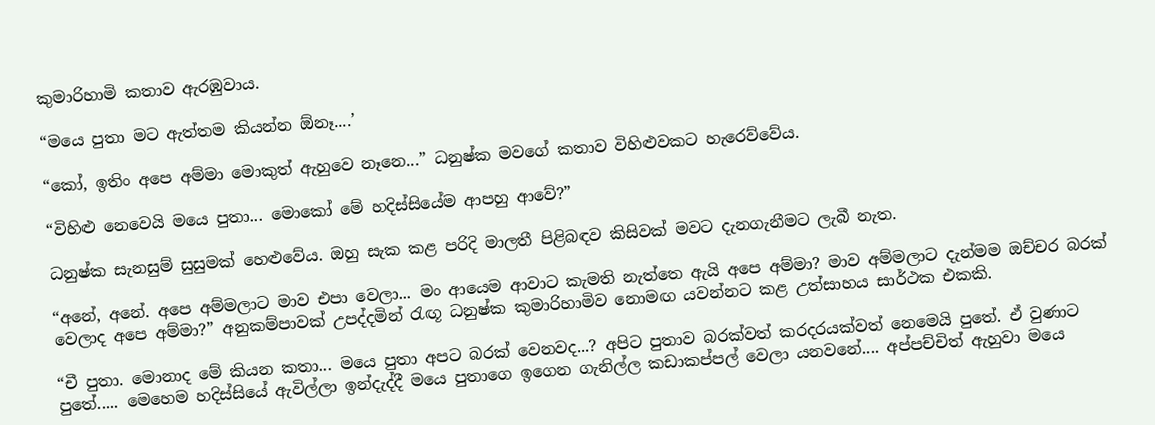කුමාරිහාමි කතාව ඇරඹුවාය.

“මයෙ පුතා මට ඇත්තම කියන්න ඕනෑ....’

“කෝ, ඉතිං අපෙ අම්මා මොකුත් ඇහුවෙ නෑනෙ...” ධනුෂ්ක මවගේ කතාව විහිළුවකට හැරෙව්වේය.

“විහිළු නෙවෙයි මයෙ පුතා... මොකෝ මේ හදිස්සියේම ආපහු ආවේ?”

ධනුෂ්ක සැනසුම් සුසුමක් හෙළුවේය. ඔහු සැක කළ පරිදි මාලතී පිළිබඳව කිසිවක් මවට දැනගැනීමට ලැබී නැත.

“අනේ, අනේ. අපෙ අම්මලාට මාව එපා වෙලා... මං ආයෙම ආවාට කැමති නැත්තෙ ඇයි අපෙ අම්මා? මාව අම්මලාට දැන්මම ඔච්චර බරක් වෙලාද අපෙ අම්මා?” අනුකම්පාවක් උපද්දමින් රැඟූ ධනුෂ්ක කුමාරිහාමිව නොමඟ යවන්නට කළ උත්සාහය සාර්ථක එකකි.

“චී පුතා. මොනාද මේ කියන කතා... මයෙ පුතා අපට බරක් වෙනවද...? අපිට පුතාව බරක්වත් කරදරයක්වත් නෙමෙයි පුතේ. ඒ වුණාට පුතේ..... මෙහෙම හදිස්සියේ ඇවිල්ලා ඉන්දැද්දී මයෙ පුතාගෙ ඉගෙන ගැනිල්ල කඩාකප්පල් වෙලා යනවනේ.... අප්පච්චිත් ඇහුවා මයෙ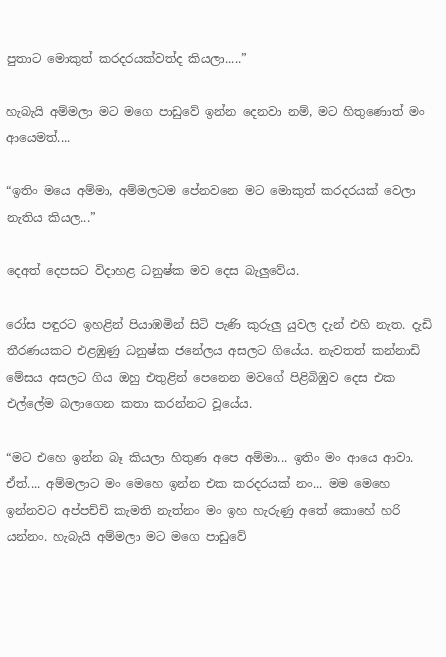පුතාට මොකුත් කරදරයක්වත්ද කියලා.....”

හැබැයි අම්මලා මට මගෙ පාඩුවේ ඉන්න දෙනවා නම්, මට හිතුණොත් මං ආයෙමත්....

“ඉතිං මයෙ අම්මා, අම්මලටම පේනවනෙ මට මොකුත් කරදරයක් වෙලා නැතිය කියල...”

දෙඅත් දෙපසට විදාහළ ධනුෂ්ක මව දෙස බැලුවේය.

රෝස පඳුරට ඉහළින් පියාඹමින් සිටි පැණි කුරුලු යුවල දැන් එහි නැත. දැඩි තීරණයකට එළඹුණු ධනුෂ්ක ජනේලය අසලට ගියේය. නැවතත් කන්නාඩි මේසය අසලට ගිය ඔහු එතුළින් පෙනෙන මවගේ පිළිබිඹුව දෙස එක එල්ලේම බලාගෙන කතා කරන්නට වූයේය.

“මට එහෙ ඉන්න බෑ කියලා හිතුණ අපෙ අම්මා... ඉතිං මං ආයෙ ආවා. ඒත්.... අම්මලාට මං මෙහෙ ඉන්න එක කරදරයක් නං... මම මෙහෙ ඉන්නවට අප්පච්චි කැමති නැත්නං මං ඉහ හැරුණු අතේ කොහේ හරි යන්නං. හැබැයි අම්මලා මට මගෙ පාඩුවේ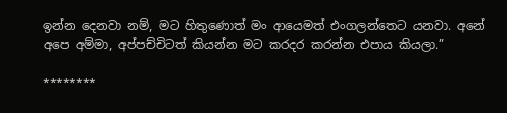ඉන්න දෙනවා නම්, මට හිතුණොත් මං ආයෙමත් එංගලන්තෙට යනවා. අනේ අපෙ අම්මා, අප්පච්චිටත් කියන්න මට කරදර කරන්න එපාය කියලා.”

********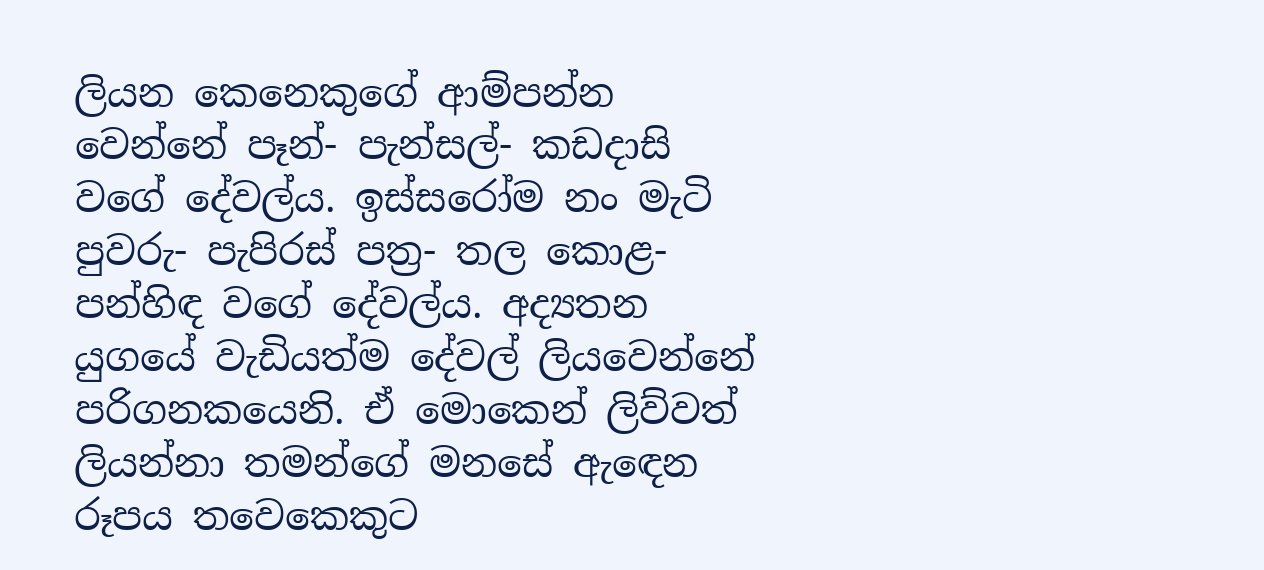ලියන කෙනෙකුගේ ආම්පන්න වෙන්නේ පෑන්- පැන්සල්- කඩදාසි වගේ දේවල්ය. ඉස්සරෝම නං මැටි පුවරු- පැපිරස් පත්‍ර- තල කොළ- පන්හිඳ වගේ දේවල්ය. අද්‍යතන යුගයේ වැඩියත්ම දේවල් ලියවෙන්නේ පරිගනකයෙනි. ඒ මොකෙන් ලිව්වත් ලියන්නා තමන්ගේ මනසේ ඇඳෙන රූපය තවෙකෙකුට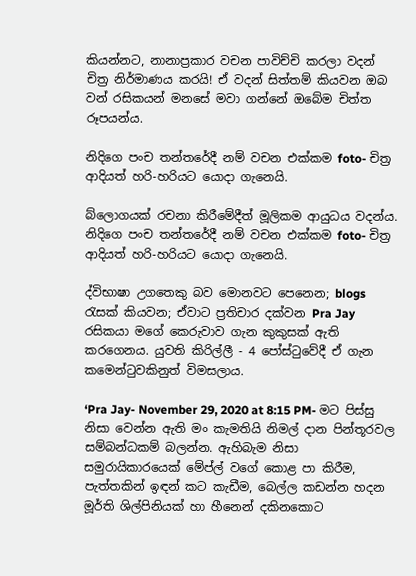කියන්නට, නානාප්‍රකාර වචන පාවිච්චි කරලා වදන් චිත්‍ර නිර්මාණය කරයි! ඒ වදන් සිත්තම් කියවන ඔබ වන් රසිකයන් මනසේ මවා ගන්නේ ඔබේම චිත්ත රූපයන්ය.

නිදිගෙ පංච තන්තරේදී නම් වචන එක්කම foto- චිත්‍ර ආදියත් හරි-හරියට යොදා ගැනෙයි.

බ්ලොගයක් රචනා කිරීමේදීත් මූලිකම ආයුධය වදන්ය. නිදිගෙ පංච තන්තරේදී නම් වචන එක්කම foto- චිත්‍ර ආදියත් හරි-හරියට යොදා ගැනෙයි.

ද්විභාෂා උගතෙකු බව මොනවට පෙනෙන; blogs රැසක් කියවන; ඒවාට ප්‍රතිචාර දක්වන Pra Jay රසිකයා මගේ කෙරුවාව ගැන කුකුසක් ඇති කරගෙනය. යුවති කිරිල්ලී - 4 පෝස්ටුවේදී ඒ ගැන කමෙන්ටුවකිනුත් විමසලාය.

‘Pra Jay- November 29, 2020 at 8:15 PM- මට පිස්සු නිසා වෙන්න ඇති මං කැමතියි නිමල් දාන පින්තූරවල සම්බන්ධකම් බලන්න. ඇහිබැම නිසා සමුරායිකාරයෙක් මේප්ල් වගේ කොළ පා කිරීම, පැත්තකින් ඉඳන් කට කැඩීම, බෙල්ල කඩන්න හදන මූර්ති ශිල්පිනියක් හා හීනෙන් දකිනකොට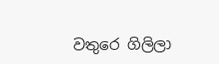වතුරෙ ගිලිලා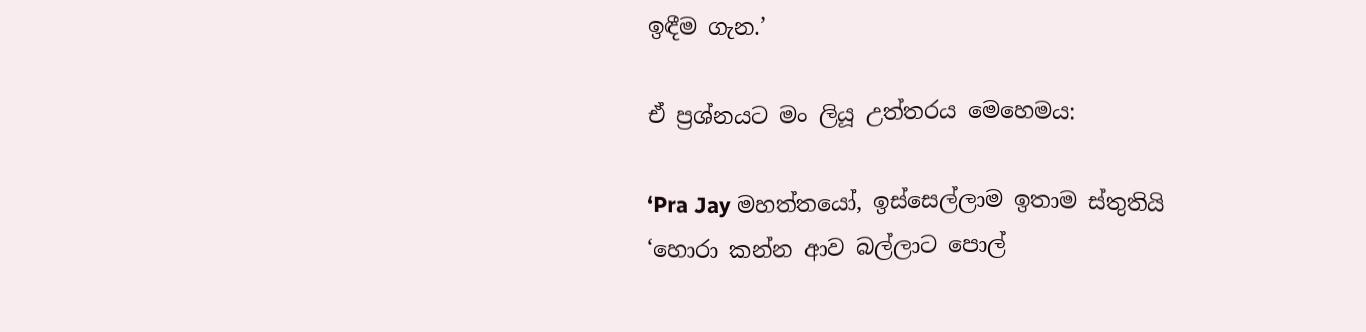ඉඳීම ගැන.’

ඒ ප්‍රශ්නයට මං ලියූ උත්තරය මෙහෙමය:

‘Pra Jay මහත්තයෝ, ඉස්සෙල්ලාම ඉතාම ස්තුතියි ‘හොරා කන්න ආව බල්ලාට පොල්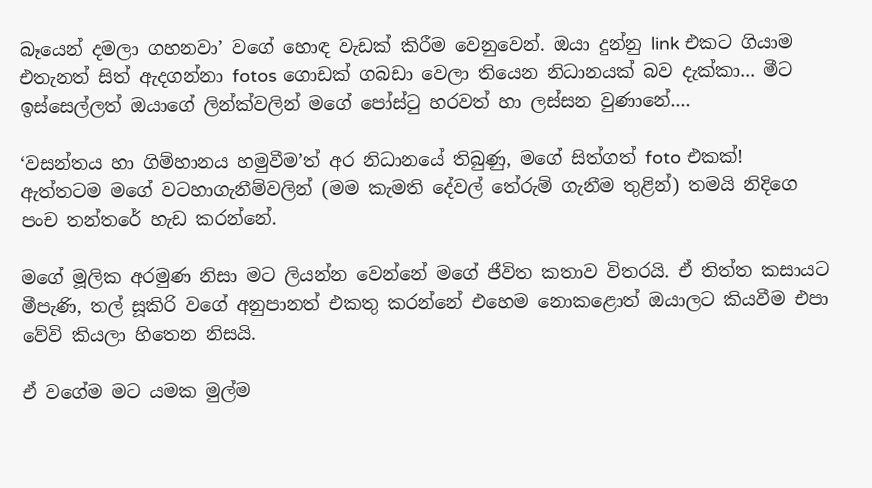බෑයෙන් දමලා ගහනවා’ වගේ හොඳ වැඩක් කිරීම වෙනුවෙන්. ඔයා දුන්නු link එකට ගියාම එතැනත් සිත් ඇදගන්නා fotos ගොඩක් ගබඩා වෙලා තියෙන නිධානයක් බව දැක්කා... මීට ඉස්සෙල්ලත් ඔයාගේ ලින්ක්වලින් මගේ පෝස්ටු හරවත් හා ලස්සන වුණානේ....

‘වසන්තය හා ගිම්හානය හමුවීම’ත් අර නිධානයේ තිබුණු, මගේ සිත්ගත් foto එකක්!
ඇත්තටම මගේ වටහාගැනීම්වලින් (මම කැමති දේවල් තේරුම් ගැනීම තුළින්) තමයි නිදිගෙ පංච තන්තරේ හැඩ කරන්නේ.

මගේ මූලික අරමුණ නිසා මට ලියන්න වෙන්නේ මගේ ජීවිත කතාව විතරයි. ඒ තිත්ත කසායට මීපැණි, තල් සූකිරි වගේ අනුපානත් එකතු කරන්නේ එහෙම නොකළොත් ඔයාලට කියවීම එපා වේවි කියලා හිතෙන නිසයි.

ඒ වගේම මට යමක මුල්ම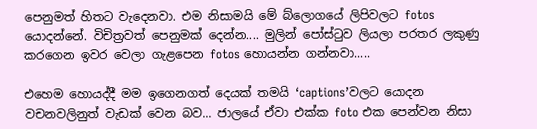පෙනුමත් හිතට වැදෙනවා. එම නිසාමයි මේ බ්ලොගයේ ලිපිවලට fotos යොදන්නේ. විචිත්‍රවත් පෙනුමක් දෙන්න.... මුලින් පෝස්ටුව ලියලා පරතර ලකුණු කරගෙන ඉවර වෙලා ගැළපෙන fotos හොයන්න ගන්නවා.....

එහෙම හොයද්දී මම ඉගෙනගත් දෙයක් තමයි ‘captions’වලට යොදන වචනවලිනුත් වැඩක් වෙන බව... ජාලයේ ඒවා එක්ක foto එක පෙන්වන නිසා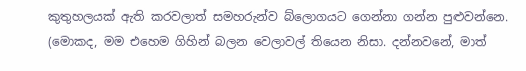කුතුහලයක් ඇති කරවලාත් සමහරුන්ව බ්ලොගයට ගෙන්නා ගන්න පුළුවන්නෙ. (මොකද, මම එහෙම ගිහින් බලන වෙලාවල් තියෙන නිසා. දන්නවනේ, මාත්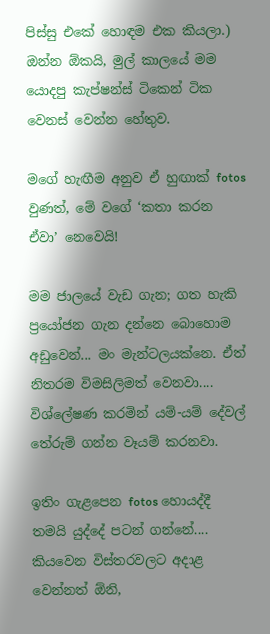පිස්සු එකේ හොඳම එක කියලා.) ඔන්න ඕකයි, මුල් කාලයේ මම යොදපු කැප්ෂන්ස් ටිකෙන් ටික වෙනස් වෙන්න හේතුව.

මගේ හැඟීම අනුව ඒ හුඟාක් fotos වුණත්, මේ වගේ ‘කතා කරන ඒවා’ නෙවෙයි!

මම ජාලයේ වැඩ ගැන; ගත හැකි ප්‍රයෝජන ගැන දන්නෙ බොහොම අඩුවෙන්... මං මැන්ටලයක්නෙ. ඒත් නිතරම විමසිලිමත් වෙනවා.... විශ්ලේෂණ කරමින් යම්-යම් දේවල් තේරුම් ගන්න වෑයම් කරනවා.

ඉතිං ගැළපෙන fotos හොයද්දී තමයි යුද්දේ පටන් ගන්නේ.... කියවෙන විස්තරවලට අදාළ වෙන්නත් ඕනි,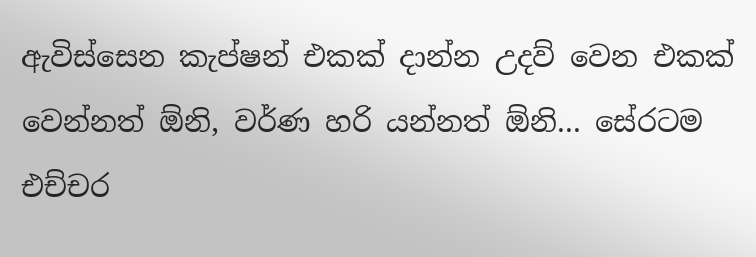ඇවිස්සෙන කැප්ෂන් එකක් දාන්න උදව් වෙන එකක් වෙන්නත් ඕනි, වර්ණ හරි යන්නත් ඕනි... සේරටම එච්චර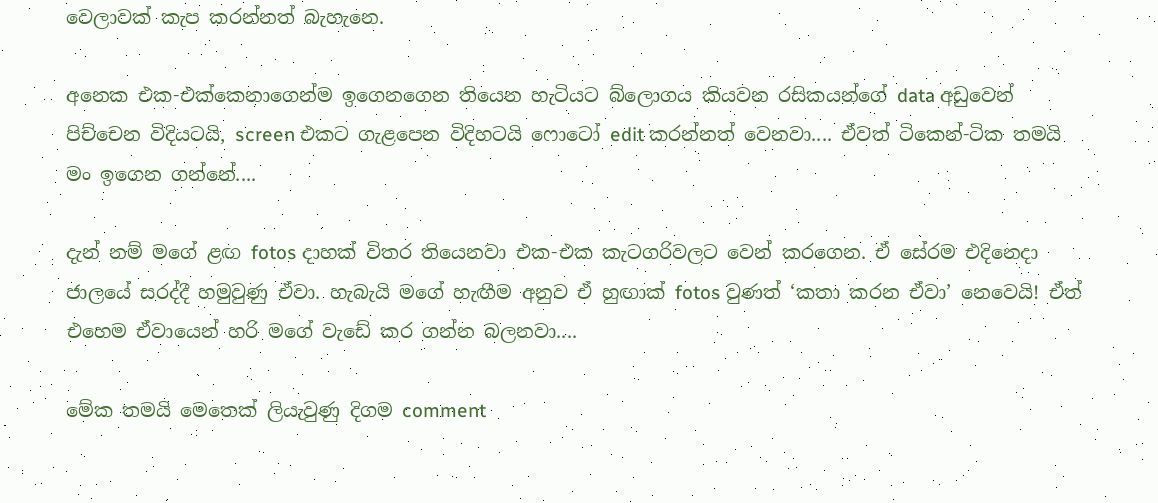වෙලාවක් කැප කරන්නත් බැහැනෙ.

අනෙක එක-එක්කෙනාගෙන්ම ඉගෙනගෙන තියෙන හැටියට බ්ලොගය කියවන රසිකයන්ගේ data අඩුවෙන් පිච්චෙන විදියටයි, screen එකට ගැළපෙන විදිහටයි ෆොටෝ edit කරන්නත් වෙනවා.... ඒවත් ටිකෙන්-ටික තමයි මං ඉගෙන ගන්නේ....

දැන් නම් මගේ ළඟ fotos දාහක් විතර තියෙනවා එක-එක කැටගරිවලට වෙන් කරගෙන. ඒ සේරම එදිනෙදා ජාලයේ සරද්දී හමුවුණු ඒවා. හැබැයි මගේ හැඟීම අනුව ඒ හුඟාක් fotos වුණත් ‘කතා කරන ඒවා’ නෙවෙයි! ඒත් එහෙම ඒවායෙන් හරි මගේ වැඩේ කර ගන්න බලනවා....

මේක තමයි මෙතෙක් ලියැවුණු දිගම comment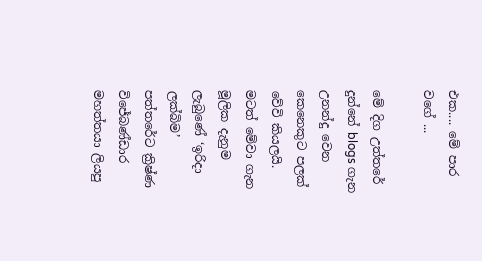එක.... මේ පාර වගේ ...

මේ දිග උත්තරේ දුන්නේ blogs ගැන උනන්දු වෙන කෙනෙකුට පලක් වේවි කියලයි. මටත් මේවා ගැන මූලික දැනුම ලැබුණේ ‘ඉරිදා ලක්බිම’ පත්තරේට ක්‍රිෂ්ණ විජේබණ්ඩාර මහත්තයා ලියපු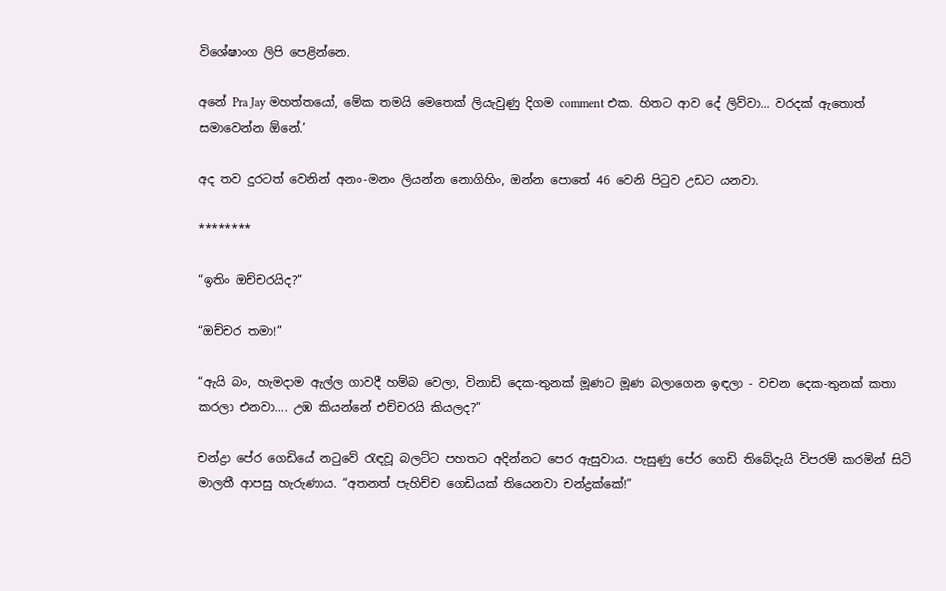විශේෂාංග ලිපි පෙළින්නෙ.

අනේ Pra Jay මහත්තයෝ, මේක තමයි මෙතෙක් ලියැවුණු දිගම comment එක. හිතට ආව දේ ලිව්වා... වරදක් ඇතොත් සමාවෙන්න ඕනේ.’

අද තව දුරටත් වෙනින් අනං-මනං ලියන්න නොගිහිං, ඔන්න පොතේ 46 වෙනි පිටුව උඩට යනවා.

********

“ඉතිං ඔච්චරයිද?”

“ඔච්චර තමා!”

“ඇයි බං, හැමදාම ඇල්ල ගාවදී හම්බ වෙලා, විනාඩි දෙක-තුනක් මූණට මූණ බලාගෙන ඉඳලා - වචන දෙක-තුනක් කතා කරලා එනවා.... උඹ කියන්නේ එච්චරයි කියලද?”

චන්ද්‍රා පේර ගෙඩියේ නටුවේ රැඳවූ බලට්ට පහතට අදින්නට පෙර ඇසුවාය. පැසුණු පේර ගෙඩි තිබේදැයි විපරම් කරමින් සිටි මාලතී ආපසු හැරුණාය. “අතනත් පැහිච්ච ගෙඩියක් තියෙනවා චන්ද්‍රක්කේ!”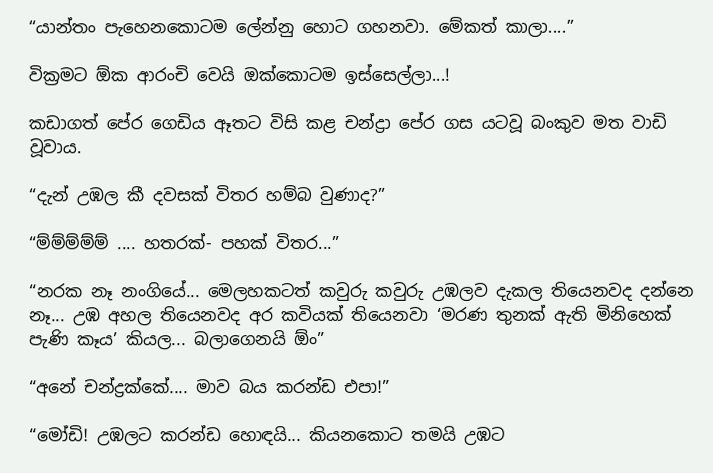“යාන්තං පැහෙනකොටම ලේන්නු හොට ගහනවා. මේකත් කාලා....”

වික්‍රමට ඕක ආරංචි වෙයි ඔක්කොටම ඉස්සෙල්ලා...!

කඩාගත් පේර ගෙඩිය ඈතට විසි කළ චන්ද්‍රා පේර ගස යටවූ බංකුව මත වාඩි වූවාය.

“දැන් උඹල කී දවසක් විතර හම්බ වුණාද?”

“ම්ම්ම්ම්ම් .... හතරක්- පහක් විතර...”

“නරක නෑ නංගියේ... මෙලහකටත් කවුරු කවුරු උඹලව දැකල තියෙනවද දන්නෙ නෑ... උඹ අහල තියෙනවද අර කවියක් තියෙනවා ‘මරණ තුනක් ඇති මිනිහෙක් පැණි කෑය’ කියල... බලාගෙනයි ඕං”

“අනේ චන්ද්‍රක්කේ.... මාව බය කරන්ඩ එපා!”

“මෝඩි! උඹලට කරන්ඩ හොඳයි... කියනකොට තමයි උඹට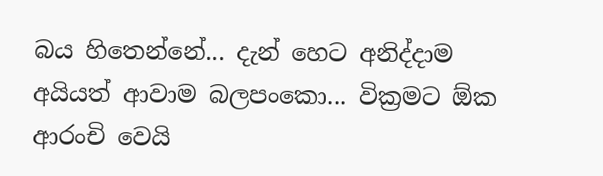බය හිතෙන්නේ... දැන් හෙට අනිද්දාම අයියත් ආවාම බලපංකො... වික්‍රමට ඕක ආරංචි වෙයි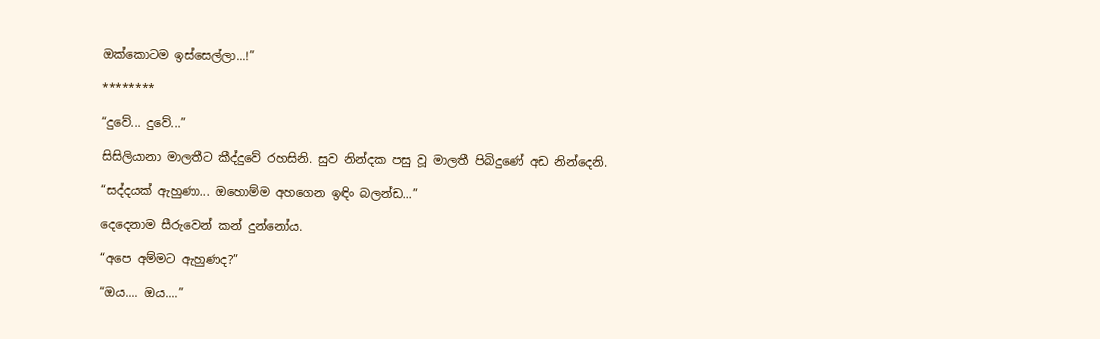ඔක්කොටම ඉස්සෙල්ලා...!”

********

“දුවේ... දුවේ...”

සිසිලියානා මාලතීට කීද්දුවේ රහසිනි. සුව නින්දක පසු වූ මාලතී පිබිදුණේ අඩ නින්දෙනි.

“සද්දයක් ඇහුණා... ඔහොම්ම අහගෙන ඉඳිං බලන්ඩ...”

දෙදෙනාම සීරුවෙන් කන් දුන්නෝය.

“අපෙ අම්මට ඇහුණද?”

“ඔය.... ඔය....”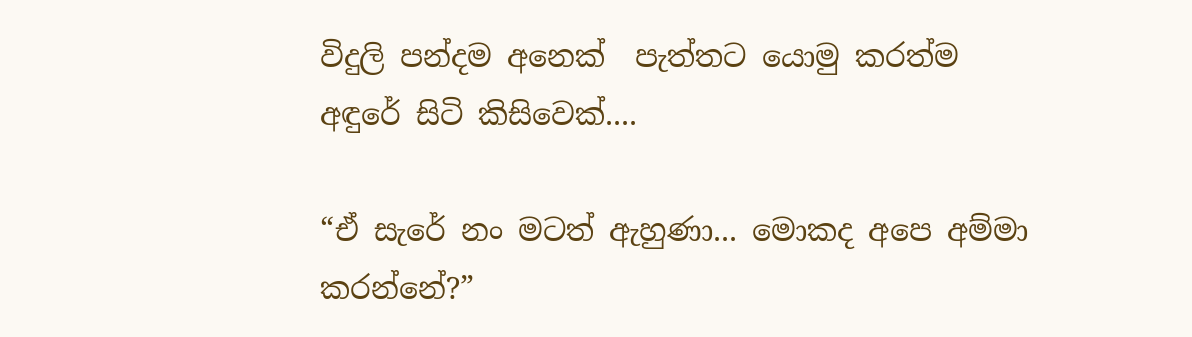විදුලි පන්දම අනෙක්  පැත්තට යොමු කරත්ම අඳුරේ සිටි කිසිවෙක්....

“ඒ සැරේ නං මටත් ඇහුණා... මොකද අපෙ අම්මා කරන්නේ?”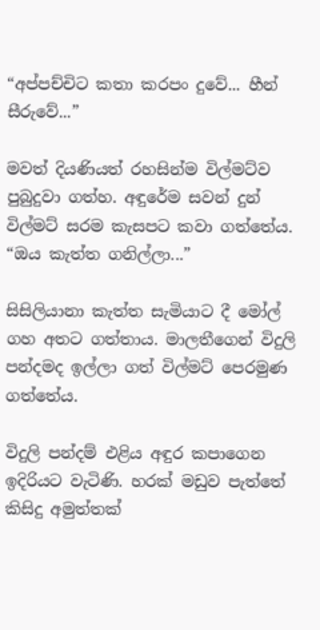“අප්පච්චිට කතා කරපං දුවේ... හීන් සීරුවේ...”

මවත් දියණියත් රහසින්ම විල්මට්ව පුබුදුවා ගත්හ. අඳුරේම සවන් දුන් විල්මට් සරම කැසපට කවා ගත්තේය. “ඔය කැත්ත ගනිල්ලා...”

සිසිලියානා කැත්ත සැමියාට දී මෝල් ගහ අතට ගත්තාය. මාලතීගෙන් විදුලි පන්දමද ඉල්ලා ගත් විල්මට් පෙරමුණ ගත්තේය.

විදුලි පන්දම් එළිය අඳුර කපාගෙන ඉදිරියට වැටිණි. හරක් මඩුව පැත්තේ කිසිදු අමුත්තක්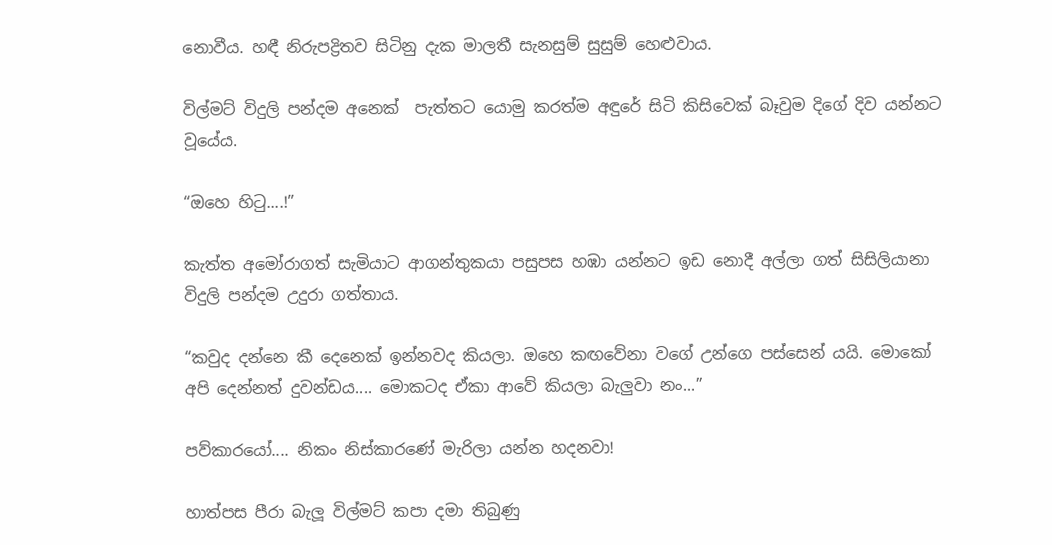නොවීය. හඳී නිරුපද්‍රිතව සිටිනු දැක මාලතී සැනසුම් සුසුම් හෙළුවාය.

විල්මට් විදුලි පන්දම අනෙක්  පැත්තට යොමු කරත්ම අඳුරේ සිටි කිසිවෙක් බෑවුම දිගේ දිව යන්නට වූයේය.

“ඔහෙ හිටු....!”

කැත්ත අමෝරාගත් සැමියාට ආගන්තුකයා පසුපස හඹා යන්නට ඉඩ නොදී අල්ලා ගත් සිසිලියානා විදුලි පන්දම උදුරා ගත්තාය.

“කවුද දන්නෙ කී දෙනෙක් ඉන්නවද කියලා. ඔහෙ කඟවේනා වගේ උන්ගෙ පස්සෙන් යයි. මොකෝ අපි දෙන්නත් දුවන්ඩය.... මොකටද ඒකා ආවේ කියලා බැලුවා නං...”

පව්කාරයෝ.... නිකං නිස්කාරණේ මැරිලා යන්න හදනවා!

හාත්පස පීරා බැලූ විල්මට් කපා දමා තිබුණු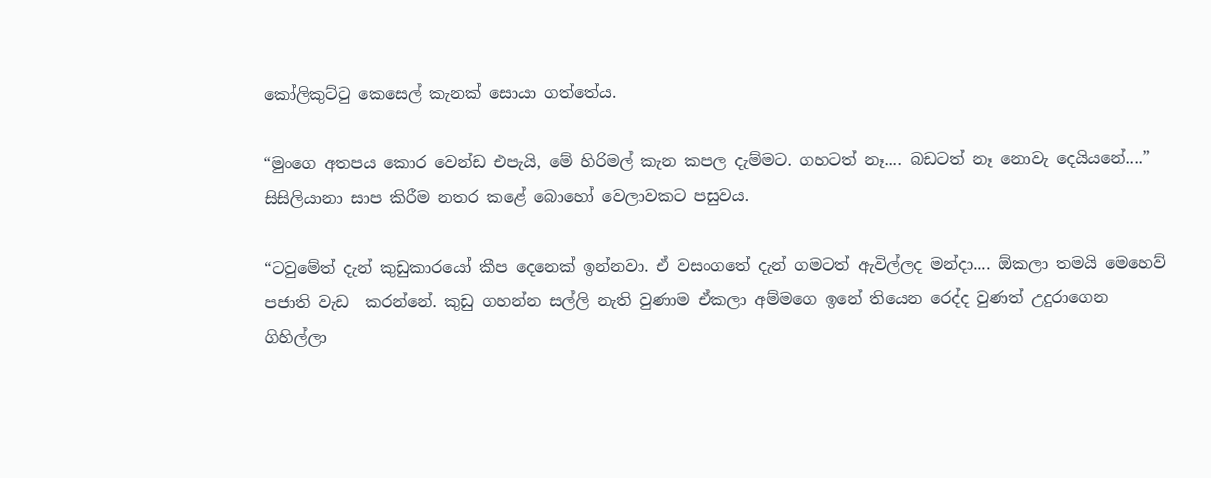කෝලිකුට්ටු කෙසෙල් කැනක් සොයා ගත්තේය.

“මුංගෙ අතපය කොර වෙන්ඩ එපැයි, මේ හිරිමල් කැන කපල දැම්මට. ගහටත් නෑ.... බඩටත් නෑ නොවැ දෙයියනේ....” සිසිලියානා සාප කිරීම නතර කළේ බොහෝ වෙලාවකට පසුවය.

“ටවුමේත් දැන් කුඩුකාරයෝ කීප දෙනෙක් ඉන්නවා. ඒ වසංගතේ දැන් ගමටත් ඇවිල්ලද මන්දා.... ඕකලා තමයි මෙහෙව් පජාති වැඩ  කරන්නේ. කුඩු ගහන්න සල්ලි නැති වුණාම ඒකලා අම්මගෙ ඉනේ තියෙන රෙද්ද වුණත් උදුරාගෙන ගිහිල්ලා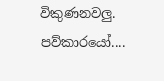විකුණනවලු. පව්කාරයෝ....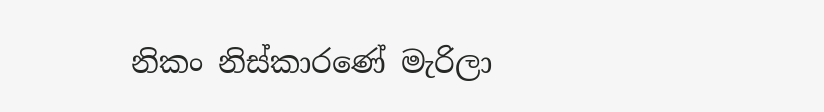නිකං නිස්කාරණේ මැරිලා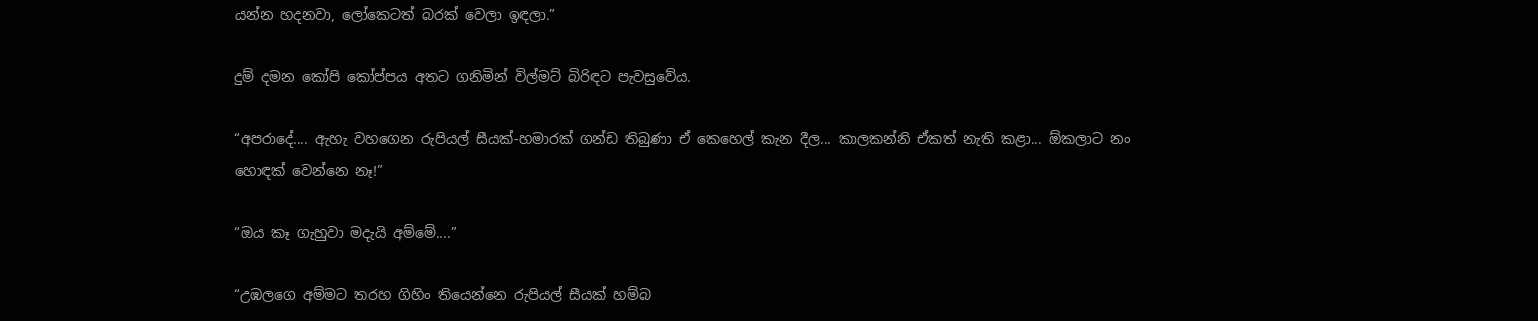යන්න හදනවා, ලෝකෙටත් බරක් වෙලා ඉඳලා.”

දුම් දමන කෝපි කෝප්පය අතට ගනිමින් විල්මට් බිරිඳට පැවසුවේය.

“අපරාදේ.... ඇහැ වහගෙන රුපියල් සීයක්-හමාරක් ගන්ඩ තිබුණා ඒ කෙහෙල් කැන දීල... කාලකන්නි ඒකත් නැති කළා... ඕකලාට නං හොඳක් වෙන්නෙ නෑ!”

“ඔය කෑ ගැහුවා මදැයි අම්මේ....”

“උඹලගෙ අම්මට තරහ ගිහිං තියෙන්නෙ රුපියල් සීයක් හම්බ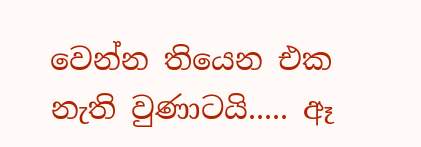වෙන්න තියෙන එක නැති වුණාටයි..... ඈ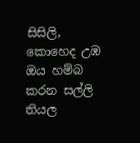සිසිලි, කොහෙද උඹ ඔය හම්බ කරන සල්ලි තියල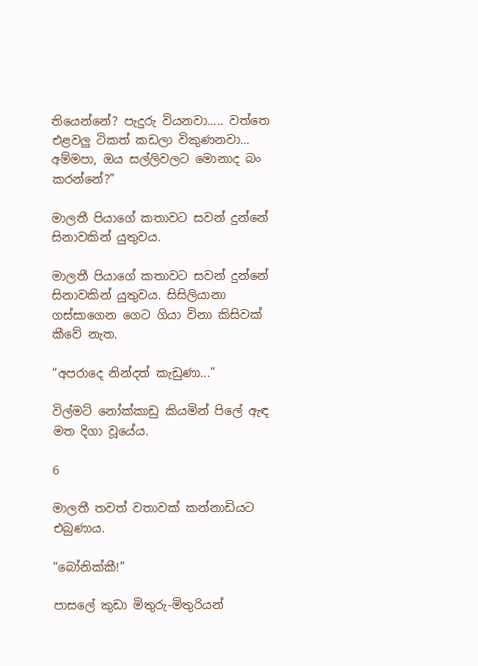තියෙන්නේ? පැදුරු වියනවා..... වත්තෙ එළවලු ටිකත් කඩලා විකුණනවා... අම්මපා, ඔය සල්ලිවලට මොනාද බං කරන්නේ?”

මාලතී පියාගේ කතාවට සවන් දුන්නේ සිනාවකින් යුතුවය.

මාලතී පියාගේ කතාවට සවන් දුන්නේ සිනාවකින් යුතුවය. සිසිලියානා ගස්සාගෙන ගෙට ගියා විනා කිසිවක් කීවේ නැත.

“අපරාදෙ නින්දත් කැඩුණා...”

විල්මට් නෝක්කාඩු කියමින් පිලේ ඇඳ මත දිගා වූයේය.

6

මාලතී තවත් වතාවක් කන්නාඩියට එබුණාය.

“බෝනික්කී!”

පාසලේ කුඩා මිතුරු-මිතුරියන්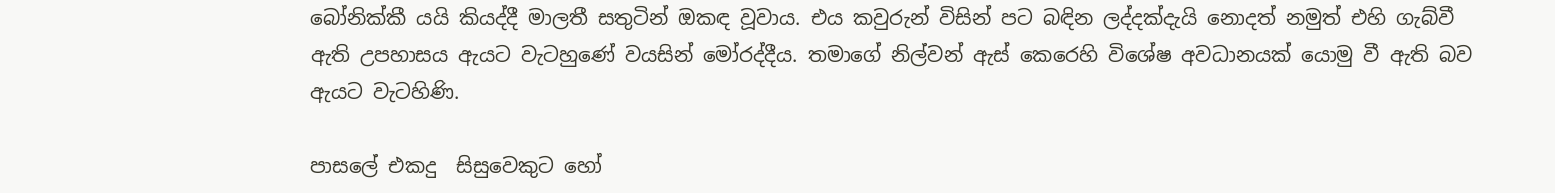බෝනික්කී යයි කියද්දී මාලතී සතුටින් ඔකඳ වූවාය. එය කවුරුන් විසින් පට බඳින ලද්දක්දැයි නොදත් නමුත් එහි ගැබ්වී ඇති උපහාසය ඇයට වැටහුණේ වයසින් මෝරද්දීය. තමාගේ නිල්වන් ඇස් කෙරෙහි විශේෂ අවධානයක් යොමු වී ඇති බව ඇයට වැටහිණි.

පාසලේ එකදු  සිසුවෙකුට හෝ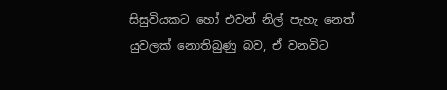සිසුවියකට හෝ එවන් නිල් පැහැ නෙත් යුවලක් නොතිබුණු බව, ඒ වනවිට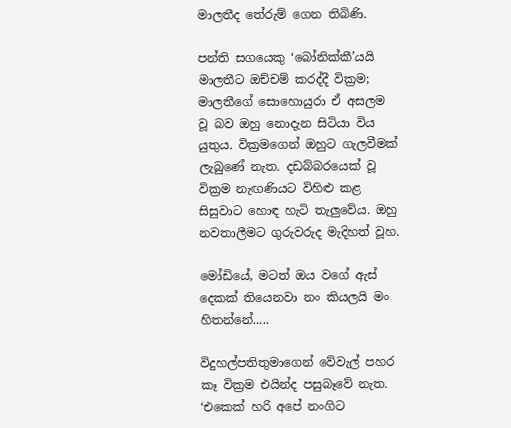මාලතීද තේරුම් ගෙන තිබිණි.

පන්ති සගයෙකු ‘බෝනික්කී’යයි මාලතීට ඔච්චම් කරද්දී වික්‍රම; මාලතීගේ සොහොයුරා ඒ අසලම වූ බව ඔහු නොදැන සිටියා විය යුතුය. වික්‍රමගෙන් ඔහුට ගැලවීමක් ලැබුණේ නැත. දඩබ්බරයෙක් වූ වික්‍රම නැඟණියට විහිළු කළ සිසුවාට හොඳ හැටි තැලුවේය. ඔහු නවතාලීමට ගුරුවරුද මැදිහත් වූහ.

මෝඩියේ, මටත් ඔය වගේ ඇස් දෙකක් තියෙනවා නං කියලයි මං හිතන්නේ.....

විදුහල්පතිතුමාගෙන් වේවැල් පහර කෑ වික්‍රම එයින්ද පසුබෑවේ නැත. ‘එකෙක් හරි අපේ නංගිට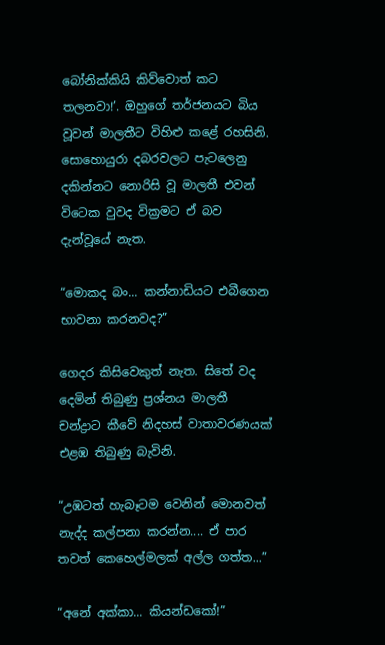බෝනික්කියි කිව්වොත් කට තලනවා!’. ඔහුගේ තර්ජනයට බිය වූවන් මාලතීට විහිළු කළේ රහසිනි. සොහොයුරා දබරවලට පැටලෙනු දකින්නට නොරිසි වූ මාලතී එවන් විටෙක වුවද වික්‍රමට ඒ බව දැන්වූයේ නැත.

“මොකද බං... කන්නාඩියට එබීගෙන භාවනා කරනවද?”

ගෙදර කිසිවෙකුත් නැත. සිතේ වද දෙමින් තිබුණු ප්‍රශ්නය මාලතී චන්ද්‍රාට කීවේ නිදහස් වාතාවරණයක් එළඹ තිබුණු බැවිනි.

“උඹටත් හැබෑටම වෙනින් මොනවත් නැද්ද කල්පනා කරන්න.... ඒ පාර තවත් කෙහෙල්මලක් අල්ල ගත්ත...”

“අනේ අක්කා... කියන්ඩකෝ!”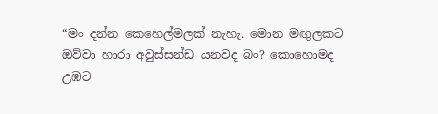“මං දන්න කෙහෙල්මලක් නැහැ. මොන මඟුලකට ඔව්වා හාරා අවුස්සන්ඩ යනවද බං? කොහොමද උඹට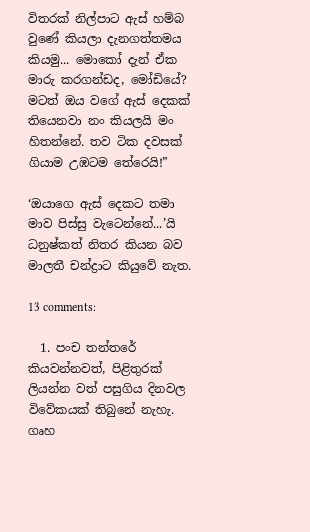විතරක් නිල්පාට ඇස් හම්බ වුණේ කියලා දැනගත්තමය කියමු... මොකෝ දැන් ඒක මාරු කරගන්ඩද, මෝඩියේ? මටත් ඔය වගේ ඇස් දෙකක් තියෙනවා නං කියලයි මං හිතන්නේ. තව ටික දවසක් ගියාම උඹටම තේරෙයි!”

‘ඔයාගෙ ඇස් දෙකට තමා මාව පිස්සු වැටෙන්නේ...’යි ධනුෂ්කත් නිතර කියන බව මාලතී චන්ද්‍රාට කියුවේ නැත.

13 comments:

  1. පංච තන්තරේ කියවන්නවත්, පිළිතුරක් ලියන්න වත් පසුගිය දිනවල විවේකයක් තිබුනේ නැහැ. ගෘහ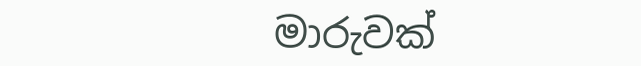මාරුවක්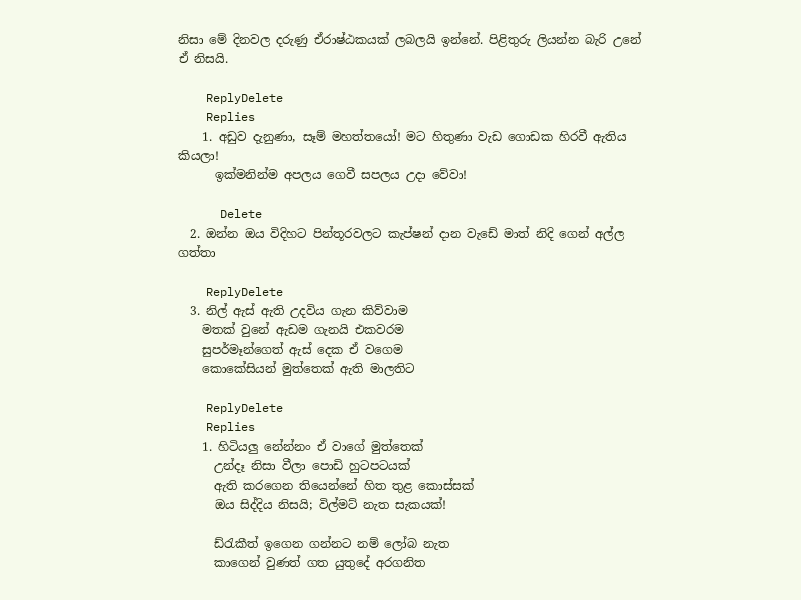නිසා මේ දිනවල දරුණු ඒරාෂ්ඨකයක් ලබලයි ඉන්නේ. පිළිතුරු ලියන්න බැරි උනේ ඒ නිසයි.

    ReplyDelete
    Replies
    1. අඩුව දැනුණා, සෑම් මහත්තයෝ! මට හිතුණා වැඩ ගොඩක හිරවී ඇතිය කියලා!
      ඉක්මනින්ම අපලය ගෙවී සපලය උදා වේවා!

      Delete
  2. ඔන්න ඔය විදිහට පින්තූරවලට කැප්ෂන් දාන වැඩේ මාත් නිදි ගෙන් අල්ල ගත්තා

    ReplyDelete
  3. නිල් ඇස් ඇති උදවිය ගැන කිව්වාම
    මතක් වුනේ ඇඩම ගැනයි එකවරම
    සුපර්මෑන්ගෙත් ඇස් දෙක ඒ වගෙම
    කොකේසියන් මුත්තෙක් ඇති මාලතිට

    ReplyDelete
    Replies
    1. හිටියලු නේන්නං ඒ වාගේ මුත්තෙක්
      උන්දෑ නිසා වීලා පොඩි හුටපටයක්
      ඇති කරගෙන තියෙන්නේ හිත තුළ කොස්සක්
      ඔය සිද්දිය නිසයි; විල්මට් නැත සැකයක්!

      ඩ්රැකීත් ඉගෙන ගන්නට නම් ලෝබ නැත
      කාගෙන් වුණත් ගත යුතුදේ අරගනිත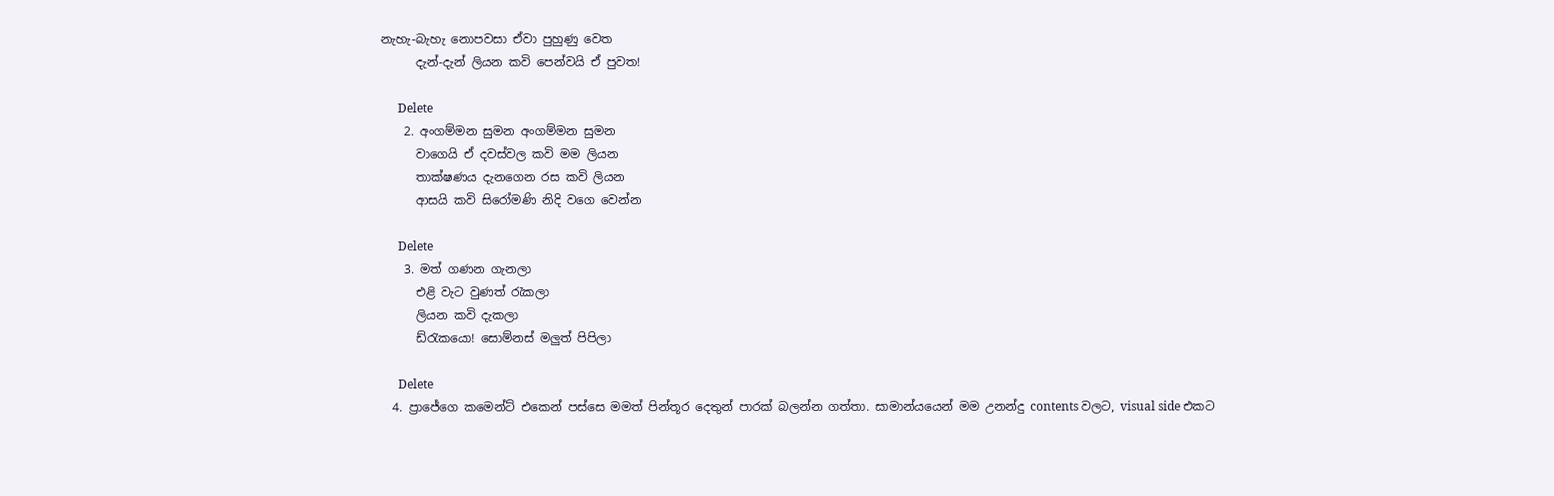නැහැ-බැහැ නොපවසා ඒවා පුහුණු වෙත
      දැන්-දැන් ලියන කවි පෙන්වයි ඒ පුවත!

      Delete
    2. අංගම්මන සුමන අංගම්මන සුමන
      වාගෙයි ඒ දවස්වල කවි මම ලියන
      තාක්ෂණය දැනගෙන රස කවි ලියන
      ආසයි කවි සිරෝමණි නිදි වගෙ වෙන්න

      Delete
    3. මත් ගණන ගැනලා
      එළි වැට වුණත් රැකලා
      ලියන කවි දැකලා
      ඩ්රැකයො! සොම්නස් මලුත් පිපිලා

      Delete
  4. ප්‍රාජේගෙ කමෙන්ට් එකෙන් පස්සෙ මමත් පින්තූර දෙතුන් පාරක් බලන්න ගත්තා. සාමාන්යයෙන් මම උනන්දු contents වලට, visual side එකට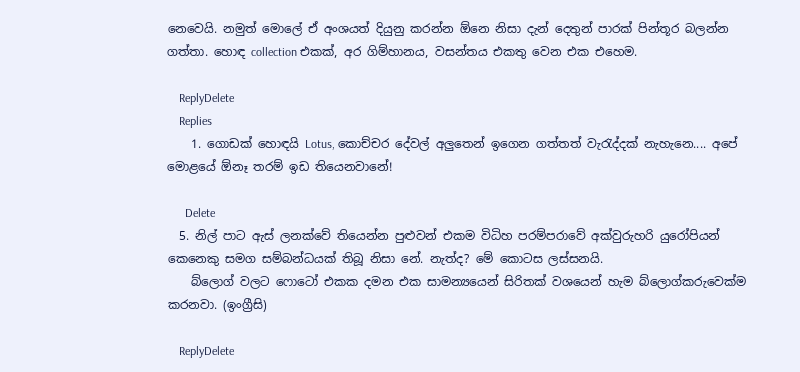නෙවෙයි. නමුත් මොලේ ඒ අංශයත් දියුනු කරන්න ඕනෙ නිසා දැන් දෙතුන් පාරක් පින්තූර බලන්න ගත්තා. හොඳ collection එකක්, අර ගිම්හානය, වසන්තය එකතු වෙන එක එහෙම.

    ReplyDelete
    Replies
    1. ගොඩක් හොඳයි Lotus, කොච්චර දේවල් අලුතෙන් ඉගෙන ගත්තත් වැරැද්දක් නැහැනෙ.... අපේ මොළයේ ඕනෑ තරම් ඉඩ තියෙනවානේ!

      Delete
  5. නිල් පාට ඇස් ලනක්වේ තියෙන්න පුළුවන් එකම විධිහ පරම්පරාවේ අක්වුරුහරි යුරෝපියන් කෙනෙකු සමග සම්බන්ධයක් තිබූ නිසා නේ. නැත්ද? මේ කොටස ලස්සනයි.
    බ්ලොග් වලට ෆොටෝ එකක දමන එක සාමන්‍යයෙන් සිරිතක් වශයෙන් හැම බ්ලොග්කරුවෙක්ම කරනවා. (ඉංග්‍රීසි)

    ReplyDelete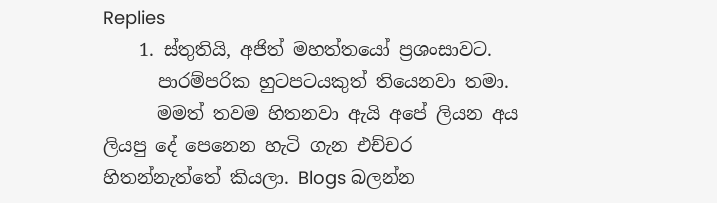Replies
    1. ස්තුතියි, අජිත් මහත්තයෝ ප්‍රශංසාවට.
      පාරම්පරික හුටපටයකුත් තියෙනවා තමා.
      මමත් තවම හිතනවා ඇයි අපේ ලියන අය ලියපු දේ පෙනෙන හැටි ගැන එච්චර හිතන්නැත්තේ කියලා. Blogs බලන්න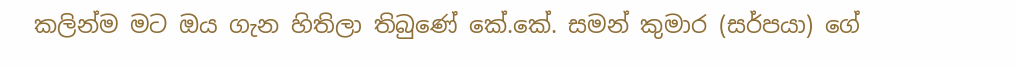කලින්ම මට ඔය ගැන හිතිලා තිබුණේ කේ.කේ. සමන් කුමාර (සර්පයා) ගේ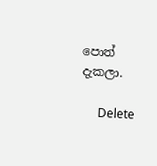පොත් දැකලා.

      Delete